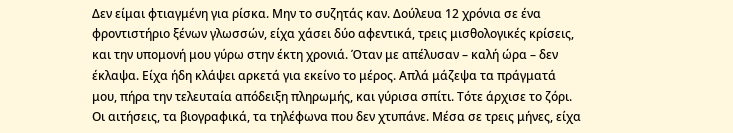Δεν είμαι φτιαγμένη για ρίσκα. Μην το συζητάς καν. Δούλευα 12 χρόνια σε ένα φροντιστήριο ξένων γλωσσών, είχα χάσει δύο αφεντικά, τρεις μισθολογικές κρίσεις, και την υπομονή μου γύρω στην έκτη χρονιά. Όταν με απέλυσαν – καλή ώρα – δεν έκλαψα. Είχα ήδη κλάψει αρκετά για εκείνο το μέρος. Απλά μάζεψα τα πράγματά μου, πήρα την τελευταία απόδειξη πληρωμής, και γύρισα σπίτι. Τότε άρχισε το ζόρι. Οι αιτήσεις, τα βιογραφικά, τα τηλέφωνα που δεν χτυπάνε. Μέσα σε τρεις μήνες, είχα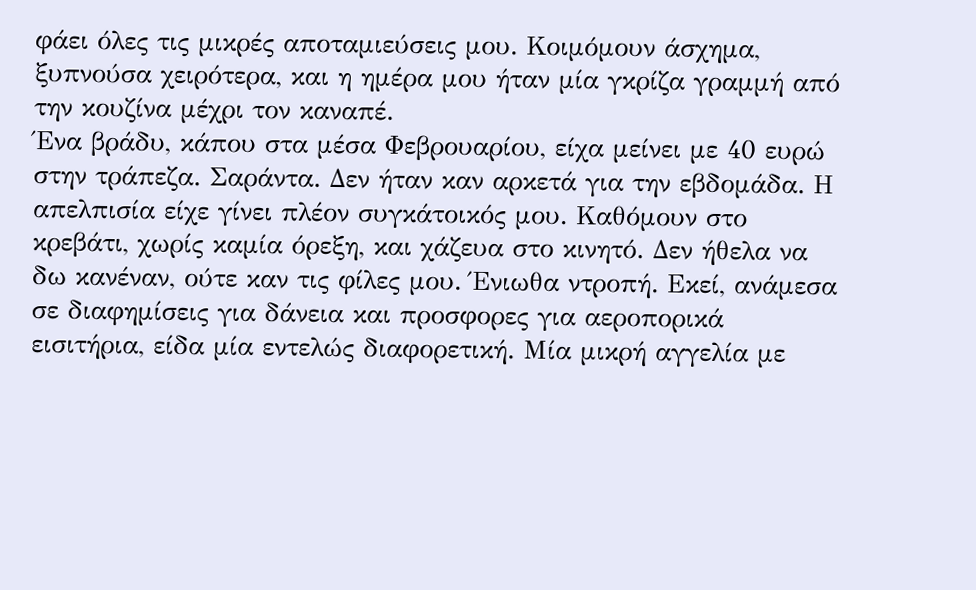φάει όλες τις μικρές αποταμιεύσεις μου. Κοιμόμουν άσχημα, ξυπνούσα χειρότερα, και η ημέρα μου ήταν μία γκρίζα γραμμή από την κουζίνα μέχρι τον καναπέ.
Ένα βράδυ, κάπου στα μέσα Φεβρουαρίου, είχα μείνει με 40 ευρώ στην τράπεζα. Σαράντα. Δεν ήταν καν αρκετά για την εβδομάδα. Η απελπισία είχε γίνει πλέον συγκάτοικός μου. Καθόμουν στο κρεβάτι, χωρίς καμία όρεξη, και χάζευα στο κινητό. Δεν ήθελα να δω κανέναν, ούτε καν τις φίλες μου. Ένιωθα ντροπή. Εκεί, ανάμεσα σε διαφημίσεις για δάνεια και προσφορες για αεροπορικά εισιτήρια, είδα μία εντελώς διαφορετική. Μία μικρή αγγελία με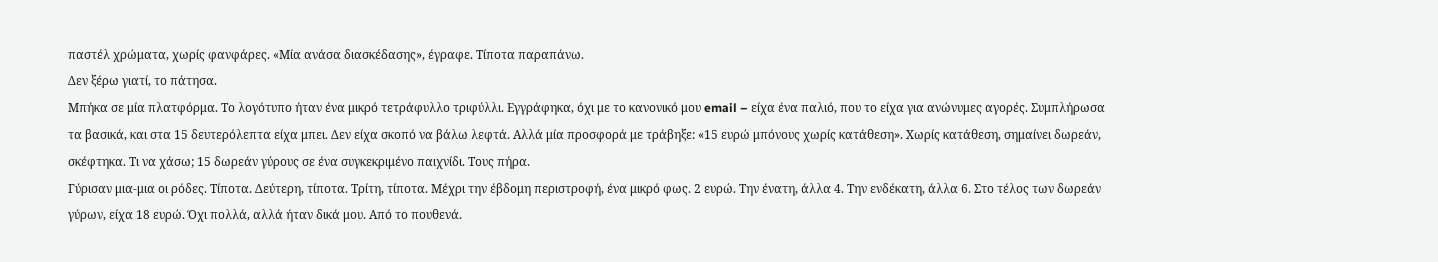παστέλ χρώματα, χωρίς φανφάρες. «Μία ανάσα διασκέδασης», έγραφε. Τίποτα παραπάνω.
Δεν ξέρω γιατί, το πάτησα.
Μπήκα σε μία πλατφόρμα. Το λογότυπο ήταν ένα μικρό τετράφυλλο τριφύλλι. Εγγράφηκα, όχι με το κανονικό μου email – είχα ένα παλιό, που το είχα για ανώνυμες αγορές. Συμπλήρωσα τα βασικά, και στα 15 δευτερόλεπτα είχα μπει. Δεν είχα σκοπό να βάλω λεφτά. Αλλά μία προσφορά με τράβηξε: «15 ευρώ μπόνους χωρίς κατάθεση». Χωρίς κατάθεση, σημαίνει δωρεάν, σκέφτηκα. Τι να χάσω; 15 δωρεάν γύρους σε ένα συγκεκριμένο παιχνίδι. Τους πήρα.
Γύρισαν μια-μια οι ρόδες. Τίποτα. Δεύτερη, τίποτα. Τρίτη, τίποτα. Μέχρι την έβδομη περιστροφή, ένα μικρό φως. 2 ευρώ. Την ένατη, άλλα 4. Την ενδέκατη, άλλα 6. Στο τέλος των δωρεάν γύρων, είχα 18 ευρώ. Όχι πολλά, αλλά ήταν δικά μου. Από το πουθενά.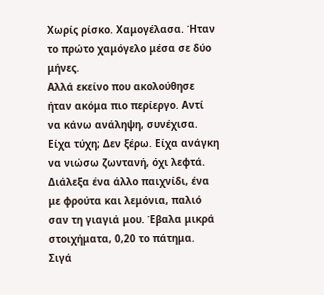Χωρίς ρίσκο. Χαμογέλασα. Ήταν το πρώτο χαμόγελο μέσα σε δύο μήνες.
Αλλά εκείνο που ακολούθησε ήταν ακόμα πιο περίεργο. Αντί να κάνω ανάληψη, συνέχισα. Είχα τύχη; Δεν ξέρω. Είχα ανάγκη να νιώσω ζωντανή, όχι λεφτά. Διάλεξα ένα άλλο παιχνίδι, ένα με φρούτα και λεμόνια, παλιό σαν τη γιαγιά μου. Έβαλα μικρά στοιχήματα, 0,20 το πάτημα. Σιγά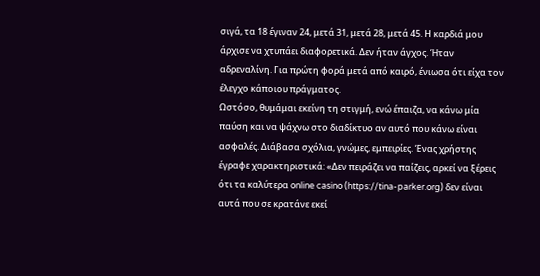σιγά, τα 18 έγιναν 24, μετά 31, μετά 28, μετά 45. Η καρδιά μου άρχισε να χτυπάει διαφορετικά. Δεν ήταν άγχος. Ήταν αδρεναλίνη. Για πρώτη φορά μετά από καιρό, ένιωσα ότι είχα τον έλεγχο κάποιου πράγματος.
Ωστόσο, θυμάμαι εκείνη τη στιγμή, ενώ έπαιζα, να κάνω μία παύση και να ψάχνω στο διαδίκτυο αν αυτό που κάνω είναι ασφαλές. Διάβασα σχόλια, γνώμες, εμπειρίες. Ένας χρήστης έγραφε χαρακτηριστικά: «Δεν πειράζει να παίζεις, αρκεί να ξέρεις ότι τα καλύτερα online casino (https://tina-parker.org) δεν είναι αυτά που σε κρατάνε εκεί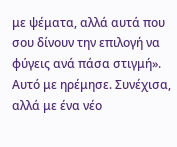με ψέματα, αλλά αυτά που σου δίνουν την επιλογή να φύγεις ανά πάσα στιγμή». Αυτό με ηρέμησε. Συνέχισα, αλλά με ένα νέο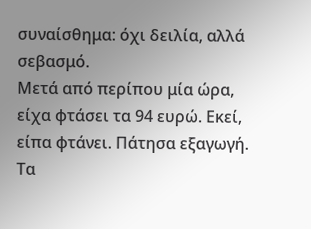συναίσθημα: όχι δειλία, αλλά σεβασμό.
Μετά από περίπου μία ώρα, είχα φτάσει τα 94 ευρώ. Εκεί, είπα φτάνει. Πάτησα εξαγωγή. Τα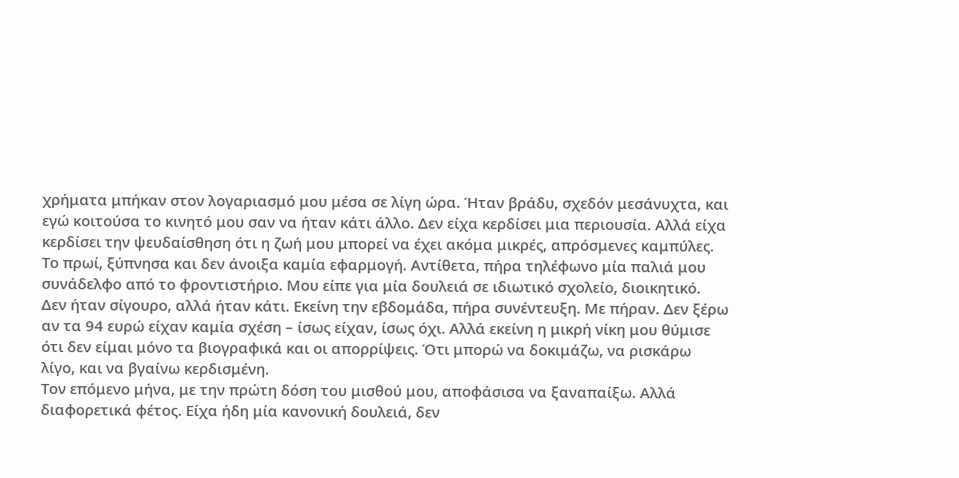χρήματα μπήκαν στον λογαριασμό μου μέσα σε λίγη ώρα. Ήταν βράδυ, σχεδόν μεσάνυχτα, και εγώ κοιτούσα το κινητό μου σαν να ήταν κάτι άλλο. Δεν είχα κερδίσει μια περιουσία. Αλλά είχα κερδίσει την ψευδαίσθηση ότι η ζωή μου μπορεί να έχει ακόμα μικρές, απρόσμενες καμπύλες.
Το πρωί, ξύπνησα και δεν άνοιξα καμία εφαρμογή. Αντίθετα, πήρα τηλέφωνο μία παλιά μου συνάδελφο από το φροντιστήριο. Μου είπε για μία δουλειά σε ιδιωτικό σχολείο, διοικητικό. Δεν ήταν σίγουρο, αλλά ήταν κάτι. Εκείνη την εβδομάδα, πήρα συνέντευξη. Με πήραν. Δεν ξέρω αν τα 94 ευρώ είχαν καμία σχέση – ίσως είχαν, ίσως όχι. Αλλά εκείνη η μικρή νίκη μου θύμισε ότι δεν είμαι μόνο τα βιογραφικά και οι απορρίψεις. Ότι μπορώ να δοκιμάζω, να ρισκάρω λίγο, και να βγαίνω κερδισμένη.
Τον επόμενο μήνα, με την πρώτη δόση του μισθού μου, αποφάσισα να ξαναπαίξω. Αλλά διαφορετικά φέτος. Είχα ήδη μία κανονική δουλειά, δεν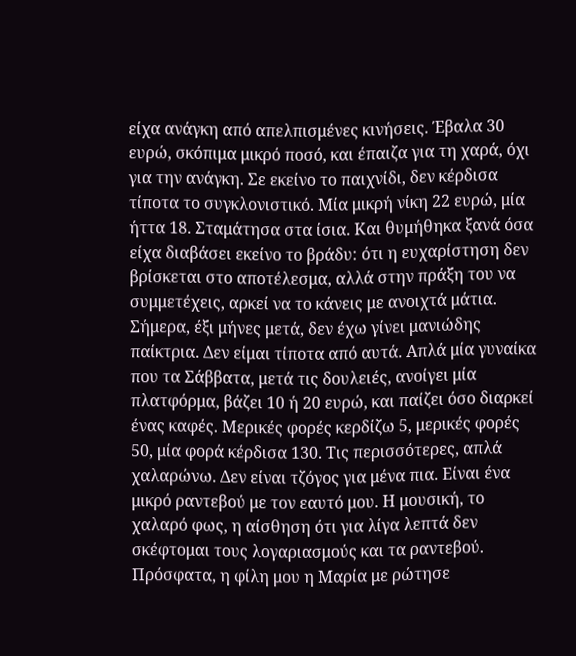είχα ανάγκη από απελπισμένες κινήσεις. Έβαλα 30 ευρώ, σκόπιμα μικρό ποσό, και έπαιζα για τη χαρά, όχι για την ανάγκη. Σε εκείνο το παιχνίδι, δεν κέρδισα τίποτα το συγκλονιστικό. Μία μικρή νίκη 22 ευρώ, μία ήττα 18. Σταμάτησα στα ίσια. Και θυμήθηκα ξανά όσα είχα διαβάσει εκείνο το βράδυ: ότι η ευχαρίστηση δεν βρίσκεται στο αποτέλεσμα, αλλά στην πράξη του να συμμετέχεις, αρκεί να το κάνεις με ανοιχτά μάτια.
Σήμερα, έξι μήνες μετά, δεν έχω γίνει μανιώδης παίκτρια. Δεν είμαι τίποτα από αυτά. Απλά μία γυναίκα που τα Σάββατα, μετά τις δουλειές, ανοίγει μία πλατφόρμα, βάζει 10 ή 20 ευρώ, και παίζει όσο διαρκεί ένας καφές. Μερικές φορές κερδίζω 5, μερικές φορές 50, μία φορά κέρδισα 130. Τις περισσότερες, απλά χαλαρώνω. Δεν είναι τζόγος για μένα πια. Είναι ένα μικρό ραντεβού με τον εαυτό μου. Η μουσική, το χαλαρό φως, η αίσθηση ότι για λίγα λεπτά δεν σκέφτομαι τους λογαριασμούς και τα ραντεβού.
Πρόσφατα, η φίλη μου η Μαρία με ρώτησε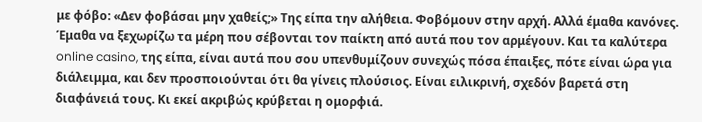με φόβο: «Δεν φοβάσαι μην χαθείς;» Της είπα την αλήθεια. Φοβόμουν στην αρχή. Αλλά έμαθα κανόνες. Έμαθα να ξεχωρίζω τα μέρη που σέβονται τον παίκτη από αυτά που τον αρμέγουν. Και τα καλύτερα online casino, της είπα, είναι αυτά που σου υπενθυμίζουν συνεχώς πόσα έπαιξες, πότε είναι ώρα για διάλειμμα, και δεν προσποιούνται ότι θα γίνεις πλούσιος. Είναι ειλικρινή, σχεδόν βαρετά στη διαφάνειά τους. Κι εκεί ακριβώς κρύβεται η ομορφιά.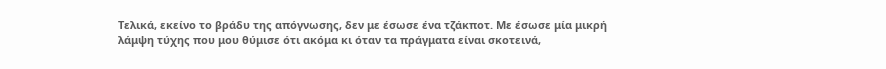Τελικά, εκείνο το βράδυ της απόγνωσης, δεν με έσωσε ένα τζάκποτ. Με έσωσε μία μικρή λάμψη τύχης που μου θύμισε ότι ακόμα κι όταν τα πράγματα είναι σκοτεινά,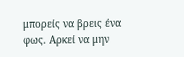μπορείς να βρεις ένα φως. Αρκεί να μην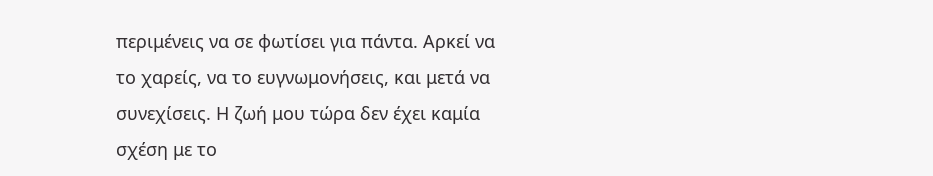περιμένεις να σε φωτίσει για πάντα. Αρκεί να το χαρείς, να το ευγνωμονήσεις, και μετά να συνεχίσεις. Η ζωή μου τώρα δεν έχει καμία σχέση με το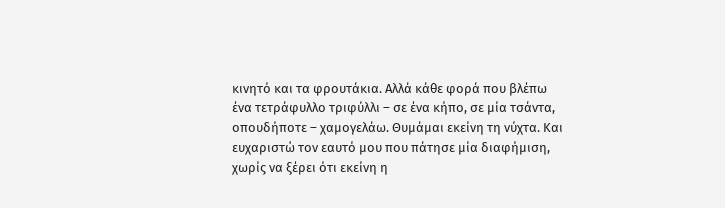κινητό και τα φρουτάκια. Αλλά κάθε φορά που βλέπω ένα τετράφυλλο τριφύλλι – σε ένα κήπο, σε μία τσάντα, οπουδήποτε – χαμογελάω. Θυμάμαι εκείνη τη νύχτα. Και ευχαριστώ τον εαυτό μου που πάτησε μία διαφήμιση, χωρίς να ξέρει ότι εκείνη η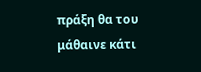πράξη θα του μάθαινε κάτι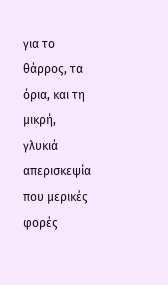για το θάρρος, τα όρια, και τη μικρή, γλυκιά απερισκεψία που μερικές φορές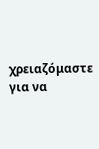χρειαζόμαστε για να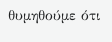θυμηθούμε ότι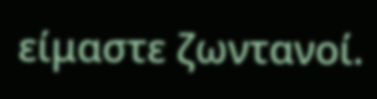είμαστε ζωντανοί.